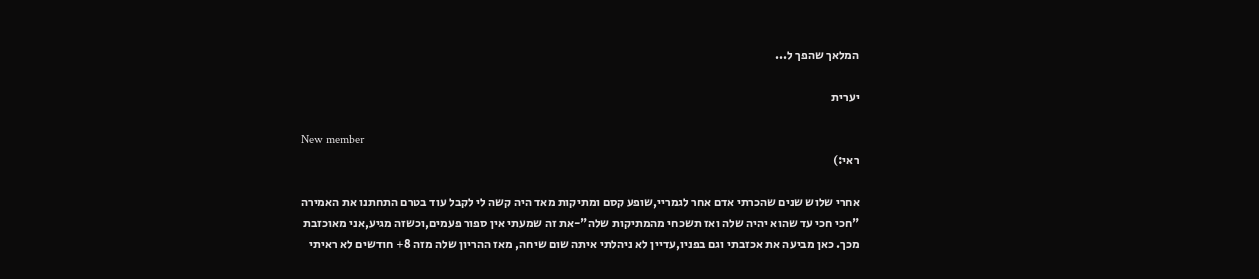המלאך שהפך ל...

יערית

New member
ראי:)

אחרי שלוש שנים שהכרתי אדם אחר לגמריי,שופע קסם ומתיקות מאד היה קשה לי לקבל עוד בטרם התחתנו את האמירה "חכי חכי עד שהוא יהיה שלה ואז תשכחי מהמתיקות שלה"-את זה שמעתי אין ספור פעמים,וכשזה מגיע,אני מאוכזבת מכך. כאן מביעה את אכזבתי וגם בפניו,עדיין לא ניהלתי איתה שום שיחה, מאז ההריון שלה מזה 8+ חודשים לא ראיתי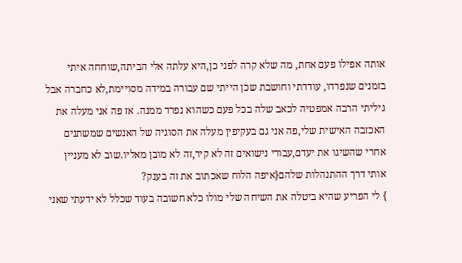אותה אפילו פעם אחת, מה שלא קרה לפני כן,היא עלתה אלי הביתה,שוחחה איתי בזמנים שנפרדו, עודדתי וחושבת שכן הייתי שם עבורה במידה מסויימת,לא כחברה אבל גיליתי הרבה אמפטיה לכאב שלה בכל פעם כשהוא נפרד ממנה. אז פה אני מעלה את האכזבה האישית שלי,פה אני גם בעקיפין מעלה את הסוגיה של האנשים שמשתנים אחרי שהשיגו את יעדם,עבורי נישואים זה לא קיר,זה לא מובן מאליו.שוב לא מעניין אותי דרך ההתנהלות שלהם{איפה הלוח שאכתוב את זה בענק?
} לי הפריע שהיא ביטלה את השיחה שלי מולו כלא חשובה בעוד שכלל לא ידעתי שאני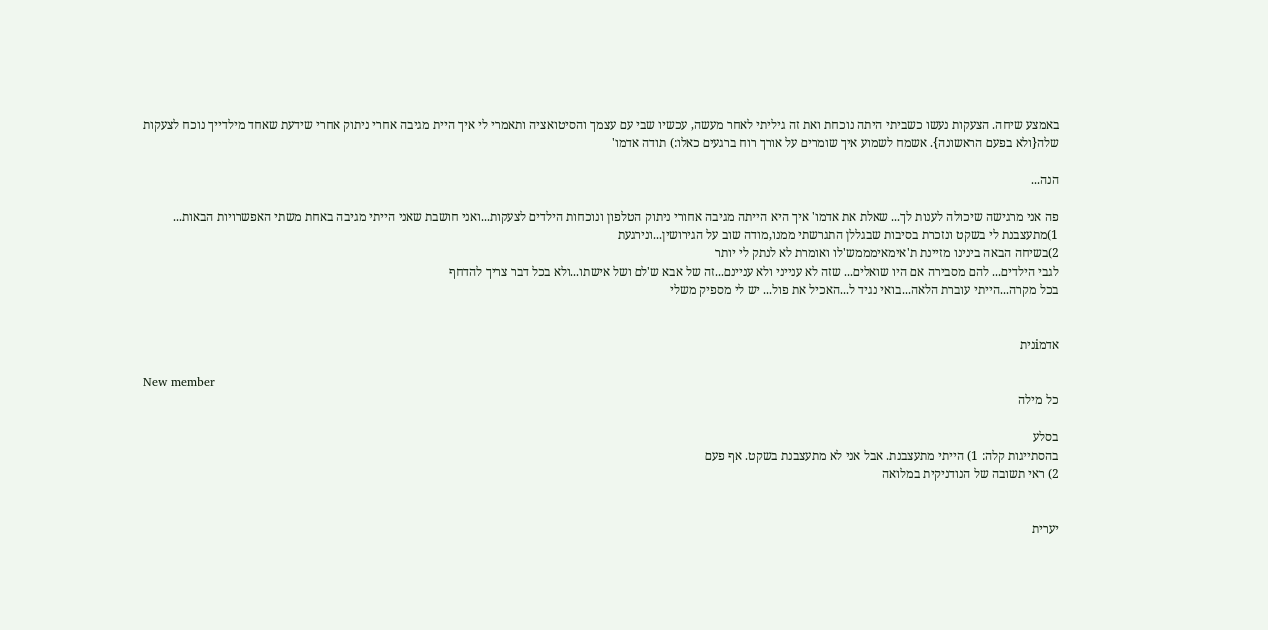באמצע שיחה. הצעקות נעשו כשביתי היתה נוכחת ואת זה גיליתי לאחר מעשה, עכשיו שבי עם עצמך והסיטואציה ותאמרי לי איך היית מגיבה אחרי ניתוק אחרי שידעת שאחד מילדייך נוכח לצעקות שלה{ולא בפעם הראשונה}. אשמח לשמוע איך שומרים על אורך רוח ברגעים כאלו:) תודה אדמו'

הנה...

פה אני מרגישה שיכולה לענות לך... שאלת את אדמו' איך היא הייתה מגיבה אחורי ניתוק הטלפון ונוכחות הילדים לצעקות...ואני חושבת שאני הייתי מגיבה באחת משתי האפשרויות הבאות... 1)מתעצבנת לי בשקט ונזכרת בסיבות שבגללן התגרשתי ממנו,מודה שוב על הגירושין...ונירגעת
2)בשיחה הבאה בינינו מזיינת ת'אימאימממש'לו ואומרת לא לנתק לי יותר
לגבי הילדים... להם מסבירה אם היו שואלים... שזה לא ענייני ולא עניינם...זה של אבא ש'לם ושל אישתו...ולא בכל דבר צריך להדחף
בכל מקרה...הייתי עוברת הלאה...בואי נגיד ל...האכיל את פול... יש לי מספיק משלי


אדמiנית

New member
כל מילה

בסלע
בהסתייגות קלה: 1) הייתי מתעצבנת. אבל אני לא מתעצבנת בשקט. אף פעם
2) ראי תשובה של הנודניקית במלואה


יערית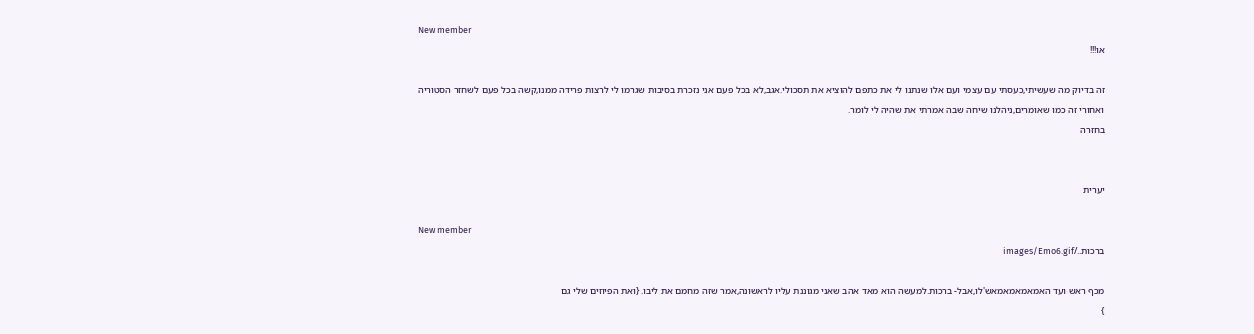New member
או!!!

זה בדיוק מה שעשיתי,כעסתי עם עצמי ועם אלו שנתנו לי את כתפם להוציא את תסכולי.אגב,לא בכל פעם אני נזכרת בסיבות שגרמו לי לרצות פרידה ממנו,קשה בכל פעם לשחזר הסטוריה
ואחורי זה כמו שאומרים,ניהלנו שיחה שבה אמרתי את שהיה לי לומר.
בחזרה


יערית

New member
ברכות../images/Emo6.gif

מכף ראש ועד האמאמאמאמאש'לו,אבל- ברכות.למעשה הוא מאד אהב שאני מגוננת עליו לראשונה,אמר שזה מחמם את ליבו. {ואת הפיוזים שלי גם
}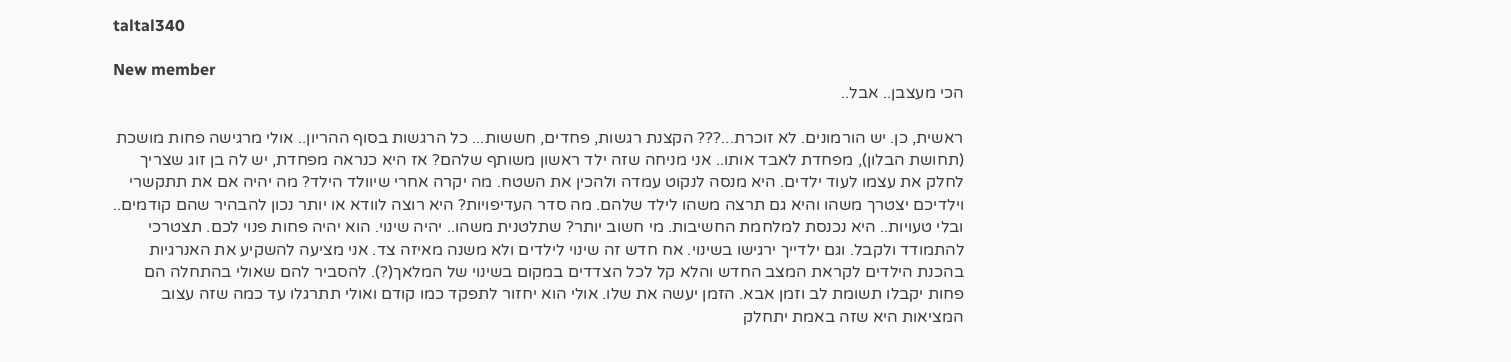taltal340

New member
הכי מעצבן.. אבל..

ראשית, כן. יש הורמונים. לא זוכרת...??? הקצנת רגשות, פחדים, חששות... כל הרגשות בסוף ההריון.. אולי מרגישה פחות מושכת (תחושת הבלון), מפחדת לאבד אותו.. אני מניחה שזה ילד ראשון משותף שלהם? אז היא כנראה מפחדת, יש לה בן זוג שצריך לחלק את עצמו לעוד ילדים. היא מנסה לנקוט עמדה ולהכין את השטח. מה יקרה אחרי שיוולד הילד? מה יהיה אם את תתקשרי וילדיכם יצטרך משהו והיא גם תרצה משהו לילד שלהם. מה סדר העדיפויות? היא רוצה לוודא או יותר נכון להבהיר שהם קודמים.. ובלי טעויות.. היא נכנסת למלחמת החשיבות. מי חשוב יותר? שתלטנית משהו.. יהיה שינוי. הוא יהיה פחות פנוי לכם. תצטרכי להתמודד ולקבל. וגם ילדייך ירגישו בשינוי. אח חדש זה שינוי לילדים ולא משנה מאיזה צד. אני מציעה להשקיע את האנרגיות בהכנת הילדים לקראת המצב החדש והלא קל לכל הצדדים במקום בשינוי של המלאך(?). להסביר להם שאולי בהתחלה הם פחות יקבלו תשומת לב וזמן אבא. הזמן יעשה את שלו. אולי הוא יחזור לתפקד כמו קודם ואולי תתרגלו עד כמה שזה עצוב המציאות היא שזה באמת יתחלק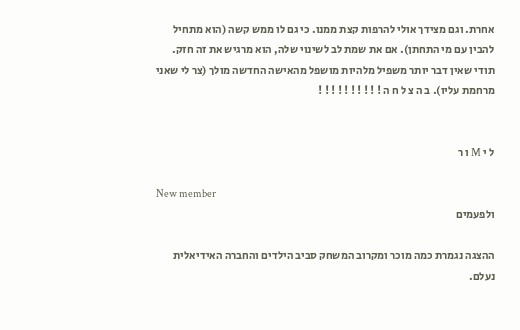אחרת. וגם מצידך אולי להרפות קצת ממנו. כי גם לו ממש קשה (הוא מתחיל להבין עם מי התחתן). אם את שמת לב לשינוי שלה, הוא מרגיש את זה חזק. תודי שאין דבר יותר משפיל מלהיות מושפל מהאישה החדשה מולך (צר לי שאני מרחמת עליו). ב ה צ ל ח ה ! ! ! ! ! ! ! ! ! !


ל י M ו ר

New member
ולפעמים

ההצגה נגמרת כמה מוכר ומקרוב המשחק סביב הילדים והחברה האידיאלית נעלם.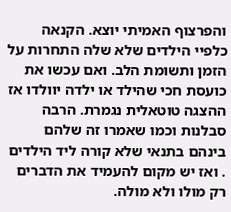והפרצוף האמיתי יוצא. הקנאה כלפיי הילדים שלא שלה התחרות על הזמן ותשומת הלב. ואם עכשו את כועסת חכי שהילד או ילדה יוולדו אז ההצגה טוטאלית נגמרת. הרבה סבלנות וכמו שאמרו זה שלהם בינהם בתנאי שלא קורה ליד הילדים . ואז יש מקום להעמיד את הדברים רק מולו ולא מולה.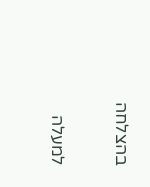בהצלחה

למעלה